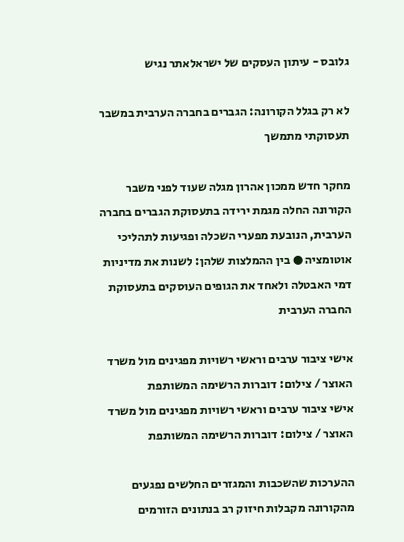גלובס - עיתון העסקים של ישראלאתר נגיש

לא רק בגלל הקורונה: הגברים בחברה הערבית במשבר תעסוקתי מתמשך

מחקר חדש ממכון אהרון מגלה שעוד לפני משבר הקורונה החלה מגמת ירידה בתעסוקת הגברים בחברה הערבית, הנובעת מפערי השכלה ופגיעות לתהליכי אוטומציה ● בין ההמלצות שלהן: לשנות את מדיניות דמי האבטלה ולאחד את הגופים העוסקים בתעסוקת החברה הערבית

אישי ציבור ערבים וראשי רשויות מפגינים מול משרד האוצר / צילום: דוברות הרשימה המשותפת
אישי ציבור ערבים וראשי רשויות מפגינים מול משרד האוצר / צילום: דוברות הרשימה המשותפת

ההערכות שהשכבות והמגזרים החלשים נפגעים מהקורונה מקבלות חיזוק רב בנתונים הזורמים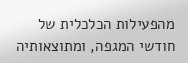מהפעילות הכלכלית של חודשי המגפה, ומתוצאותיה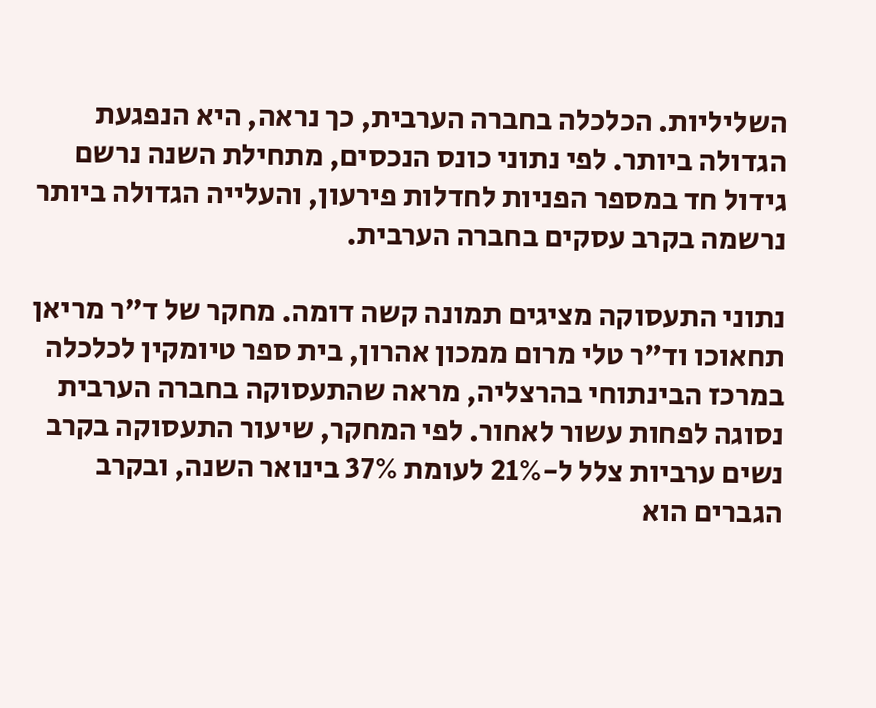השליליות. הכלכלה בחברה הערבית, כך נראה, היא הנפגעת הגדולה ביותר. לפי נתוני כונס הנכסים, מתחילת השנה נרשם גידול חד במספר הפניות לחדלות פירעון, והעלייה הגדולה ביותר נרשמה בקרב עסקים בחברה הערבית.

נתוני התעסוקה מציגים תמונה קשה דומה. מחקר של ד"ר מריאן תחאוכו וד"ר טלי מרום ממכון אהרון, בית ספר טיומקין לכלכלה במרכז הבינתוחי בהרצליה, מראה שהתעסוקה בחברה הערבית נסוגה לפחות עשור לאחור. לפי המחקר, שיעור התעסוקה בקרב נשים ערביות צלל ל-21% לעומת 37% בינואר השנה, ובקרב הגברים הוא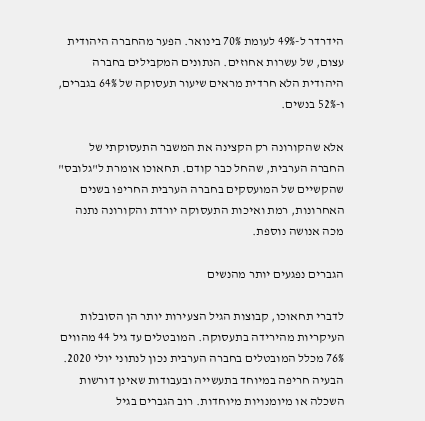הידרדר ל-49% לעומת 70% בינואר. הפער מהחברה היהודית עצום, של עשרות אחוזים. הנתונים המקבילים בחברה היהודית הלא חרדית מראים שיעור תעסוקה של 64% בגברים, ו-52% בנשים.

אלא שהקורונה רק הקצינה את המשבר התעסוקתי של החברה הערבית, שהחל כבר קודם. תחאוכו אומרת ל"גלובס" שהקשיים של המועסקים בחברה הערבית החריפו בשנים האחרונות, רמת ואיכות התעסוקה יורדת והקורונה נתנה מכה אנושה נוספת.

הגברים נפגעים יותר מהנשים

לדברי תחאוכו, קבוצות הגיל הצעירות יותר הן הסובלות העיקריות מהירידה בתעסוקה. המובטלים עד גיל 44 מהווים 76% מכלל המובטלים בחברה הערבית נכון לנתוני יולי 2020. הבעיה חריפה במיוחד בתעשייה ובעבודות שאינן דורשות השכלה או מיומנויות מיוחדות. רוב הגברים בגיל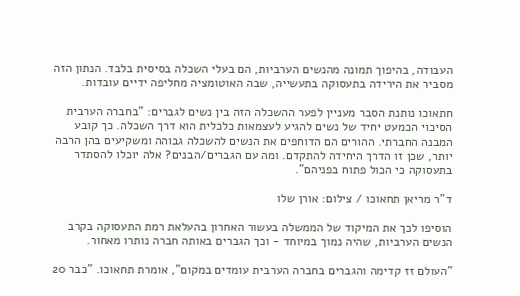העבודה, בהיפוך תמונה מהנשים הערביות, הם בעלי השכלה בסיסית בלבד. הנתון הזה מסביר את הירידה בתעסוקה בתעשייה, שבה האוטומציה מחליפה ידיים עובדות.

חתאוכו נותנת הסבר מעניין לפער ההשכלה הזה בין נשים לגברים: "בחברה הערבית הסיכוי הכמעט יחיד של נשים להגיע לעצמאות כלכלית הוא דרך השכלה. כך קובע המבנה החברתי. ההורים הם הדוחפים את הנשים להשכלה גבוהה ומשקיעים בהן הרבה יותר, שכן זו הדרך היחידה להתקדם. ומה עם הגברים/הבנים? אלה יוכלו להסתדר בתעסוקה כי הכול פתוח בפניהם".

ד"ר מריאן תחאוכו / צילום: אורן שלו

הוסיפו לכך את המיקוד של הממשלה בעשור האחרון בהעלאת רמת התעסוקה בקרב הנשים הערביות, שהיה נמוך במיוחד - וכך הגברים באותה חברה נותרו מאחור.

"העולם זז קדימה והגברים בחברה הערבית עומדים במקום", אומרת תחאוכו. "כבר 20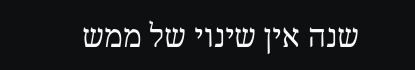שנה אין שינוי של ממש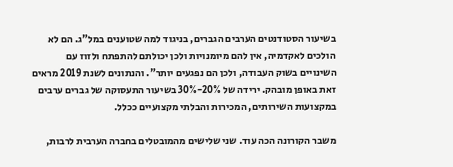בשיעור הסטודנטים הערבים הגברים, בניגוד למה שטוענים במל"ג. הם לא הולכים לאקדמיה, אין להם מיומנויות ולכן יכולתם להתפתח ולזוז עם השינויים בשוק העבודה, ולכן הם נפגעים יותר". והנתונים לשנת 2019 מראים זאת באופן מובהק. ירידה של 20%-30% בשיעור התעסוקה של גברים ערבים במקצועות השירותים, המכירות והבלתי מקצועיים ככלל.

משבר הקורונה הכה עוד. שני שלישים מהמובטלים בחברה הערבית לרבות,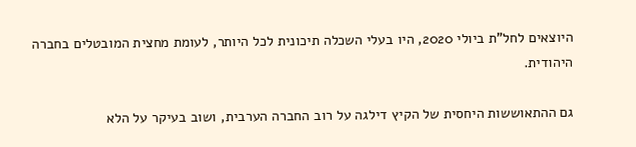היוצאים לחל"ת ביולי 2020, היו בעלי השכלה תיכונית לכל היותר, לעומת מחצית המובטלים בחברה היהודית.

גם ההתאוששות היחסית של הקיץ דילגה על רוב החברה הערבית, ושוב בעיקר על הלא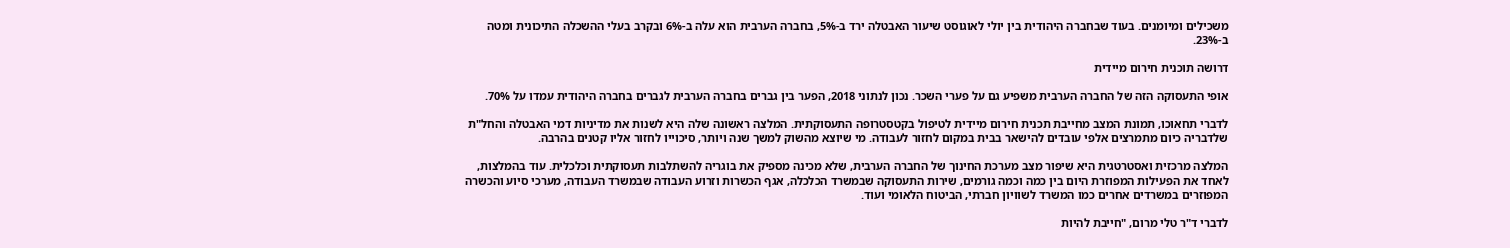משכילים ומיומנים. בעוד שבחברה היהודית בין יולי לאוגוסט שיעור האבטלה ירד ב-5%, בחברה הערבית הוא עלה ב-6% ובקרב בעלי ההשכלה התיכונית ומטה ב-23%.

דרושה תוכנית חירום מיידית

אופי התעסוקה הזה של החברה הערבית משפיע גם על פערי השכר. נכון לנתוני 2018, הפער בין גברים בחברה הערבית לגברים בחברה היהודית עמדו על 70%.

לדברי תחאוכו, תמונת המצב מחייבת תכנית חירום מיידית לטיפול בקטסטרופה התעסוקתית. המלצה ראשונה שלה היא לשנות את מדיניות דמי האבטלה והחל"ת שלדבריה כיום מתמרצים אלפי עובדים להישאר בבית במקום לחזור לעבודה. מי שיוצא מהשוק למשך שנה ויותר, סיכוייו לחזור אליו קטנים בהרבה.

המלצה מרכזית ואסטרטגית היא שיפור מצב מערכת החינוך של החברה הערבית, שלא מכינה מספיק את בוגריה להשתלבות תעסוקתית וכלכלית. עוד בהמלצות, לאחד את הפעילות המפוזרת היום בין כמה וכמה גורמים, שירות התעסוקה שבמשרד הכלכלה, אגף הכשרות וזרוע העבודה שבמשרד העבודה, מערכי סיוע והכשרה המפוזרים במשרדים אחרים כמו המשרד לשוויון חברתי, הביטוח הלאומי ועוד.

לדברי ד"ר טלי מרום, "חייבת להיות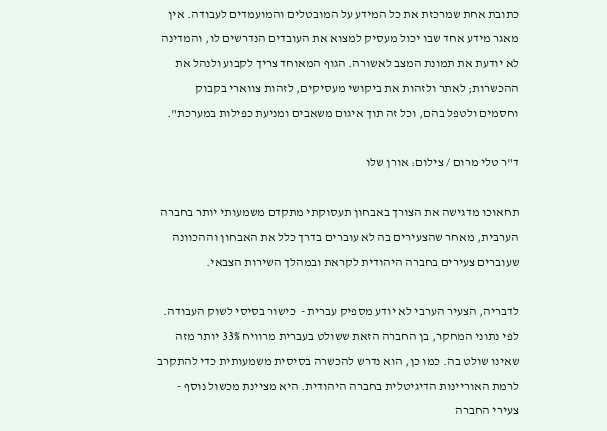כתובת אחת שמרכזת את כל המידע על המובטלים והמועמדים לעבודה. אין מאגר מידע אחד שבו יכול מעסיק למצוא את העובדים הנדרשים לו, והמדינה לא יודעת את תמונת המצב לאשורה. הגוף המאוחד צריך לקבוע ולנהל את ההכשרות; לאתר ולזהות את ביקושי מעסיקים, לזהות צווארי בקבוק וחסמים ולטפל בהם, וכל זה תוך איגום משאבים ומניעת כפילות במערכת".

ד"ר טלי מרום / צילום: אורן שלו

תחאוכו מדגישה את הצורך באבחון תעסוקתי מתקדם משמעותי יותר בחברה הערבית, מאחר שהצעירים בה לא עוברים בדרך כלל את האבחון וההכוונה שעוברים צעירים בחברה היהודית לקראת ובמהלך השירות הצבאי.

לדבריה, הצעיר הערבי לא יודע מספיק עברית -  כישור בסיסי לשוק העבודה. לפי נתוני המחקר, בן החברה הזאת ששולט בעברית מרוויח 33% יותר מזה שאינו שולט בה. כמו כן, הוא נדרש להכשרה בסיסית משמעותית כדי להתקרב לרמת האוריינות הדיגיטלית בחברה היהודית. היא מציינת מכשול נוסף - צעירי החברה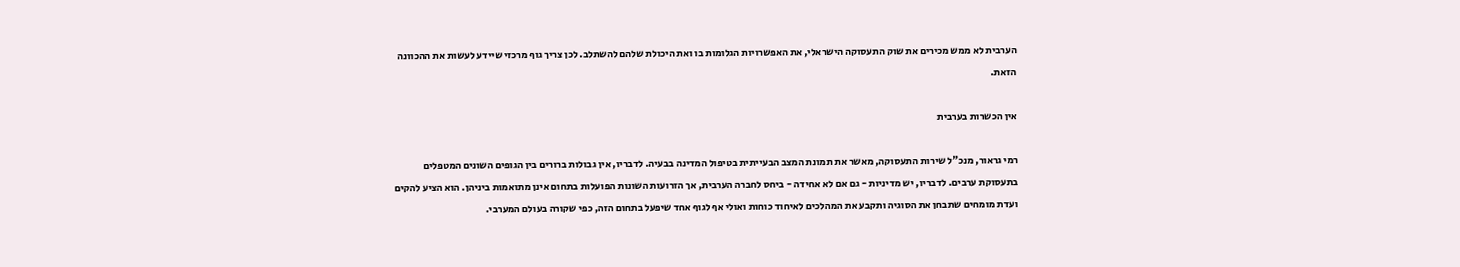הערבית לא ממש מכירים את שוק התעסוקה הישראלי, את האפשרויות הגלומות בו ואת היכולת שלהם להשתלב. לכן צריך גוף מרכזי שיידע לעשות את ההכוונה הזאת.

אין הכשרות בערבית

רמי גראור, מנכ"ל שירות התעסוקה, מאשר את תמונת המצב הבעייתית בטיפול המדינה בבעיה. לדבריו, אין גבולות ברורים בין הגופים השונים המטפלים בתעסוקת ערבים. לדבריו, יש מדיניות - גם אם לא אחידה - ביחס לחברה הערבית, אך הזרועות השונות הפועלות בתחום אינן מתואמות ביניהן. הוא הציע להקים ועדת מומחים שתבחן את הסוגיה ותקבע את המהלכים לאיחוד כוחות ואולי אף לגוף אחד שיפעל בתחום הזה, כפי שקורה בעולם המערבי.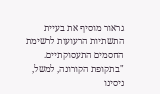גראור מוסיף את בעיית התשתיות הרעועות לרשימת החסמים התעסוקתיים. "בתקופת הקורונה, למשל, ניסינו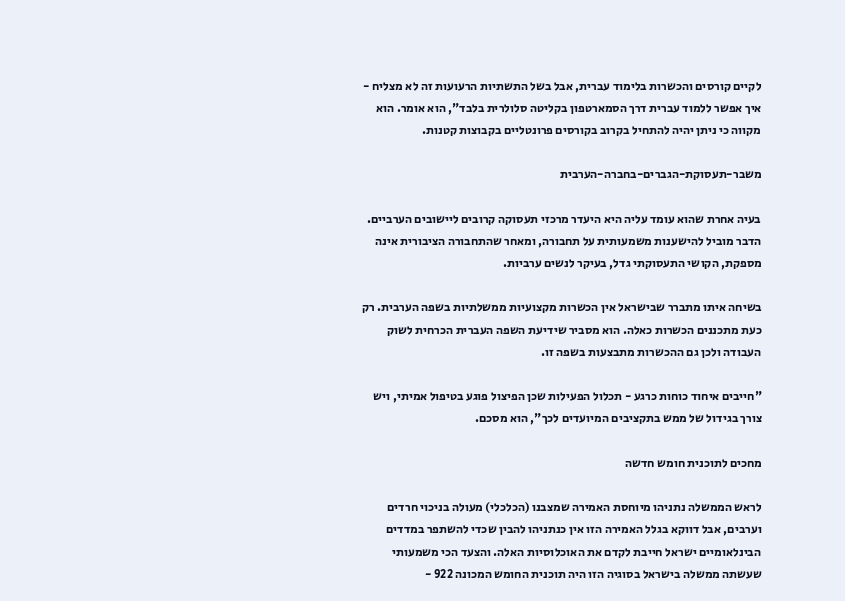לקיים קורסים והכשרות בלימוד עברית, אבל בשל התשתיות הרעועות זה לא מצליח - איך אפשר ללמוד עברית דרך הסמארטפון בקליטה סלולרית בלבד", הוא אומר. הוא מקווה כי ניתן יהיה להתחיל בקרוב בקורסים פרונטליים בקבוצות קטנות.

משבר-תעסוקת-הגברים-בחברה-הערבית

בעיה אחרת שהוא עומד עליה היא היעדר מרכזי תעסוקה קרובים ליישובים הערביים. הדבר מוביל להישענות משמעותית על תחבורה, ומאחר שהתחבורה הציבורית אינה מספקת, הקושי התעסוקתי גדל, בעיקר לנשים ערביות.

בשיחה איתו מתברר שבישראל אין הכשרות מקצועיות ממשלתיות בשפה הערבית. רק כעת מתכננים הכשרות כאלה. הוא מסביר שידיעת השפה העברית הכרחית לשוק העבודה ולכן גם ההכשרות מתבצעות בשפה זו.

"חייבים איחוד כוחות כרגע - תכלול הפעילות שכן הפיצול פוגע בטיפול אמיתי, ויש צורך בגידול של ממש בתקציבים המיועדים לכך", הוא מסכם.

מחכים לתוכנית חומש חדשה

לראש הממשלה נתניהו מיוחסת האמירה שמצבנו (הכלכלי) מעולה בניכוי חרדים וערבים, אבל דווקא בגלל האמירה הזו אין כנתניהו להבין שכדי להשתפר במדדים הבינלאומיים ישראל חייבת לקדם את האוכלוסיות האלה. והצעד הכי משמעותי שעשתה ממשלה בישראל בסוגיה הזו היה תוכנית החומש המכונה 922 -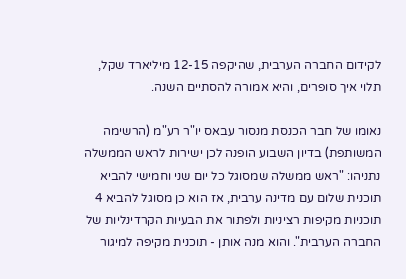לקידום החברה הערבית, שהיקפה 12-15 מיליארד שקל, תלוי איך סופרים, והיא אמורה להסתיים השנה.

נאומו של חבר הכנסת מנסור עבאס יו"ר רע"מ (הרשימה המשותפת) בדיון השבוע הופנה לכן ישירות לראש הממשלה נתניהו: "ראש ממשלה שמסוגל כל יום שני וחמישי להביא תוכנית שלום עם מדינה ערבית, אז הוא כן מסוגל להביא 4 תוכניות מקיפות רציניות ולפתור את הבעיות הקרדינליות של החברה הערבית". והוא מנה אותן - תוכנית מקיפה למיגור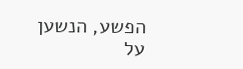הפשע, הנשען על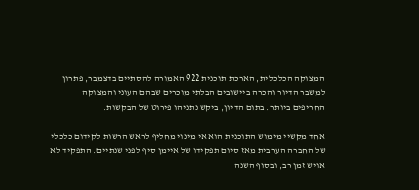המצוקה הכלכלית, הארכת תוכנית 922 האמורה להסתיים בדצמבר, פתרון למשבר הדיור והכרה ביישובים הבלתי מוכרים שבהם העוני והמצוקה החריפים ביותר. בתום הדיון, ביקש נתניהו פירוט של הבקשות.

אחד מקשיי מימוש התוכנית הוא אי מינוי מחליף לראש הרשות לקידום כלכלי של החברה הערבית מאז סיום תפקידו של איימן סיף לפני שנתיים. התפקיד לא אויש זמן רב, ובסוף השנה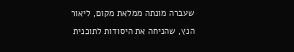שעברה מונתה ממלאת מקום, ליאור הנץ, שהניחה את היסודות לתוכנית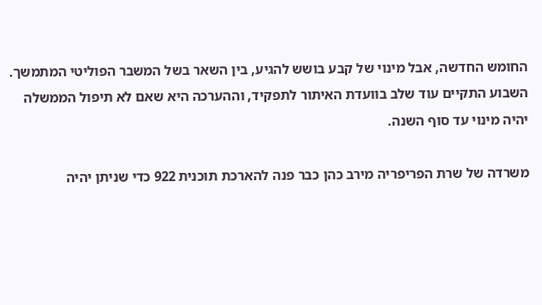החומש החדשה, אבל מינוי של קבע בושש להגיע, בין השאר בשל המשבר הפוליטי המתמשך. השבוע התקיים עוד שלב בוועדת האיתור לתפקיד, וההערכה היא שאם לא תיפול הממשלה יהיה מינוי עד סוף השנה.

משרדה של שרת הפריפריה מירב כהן כבר פנה להארכת תוכנית 922 כדי שניתן יהיה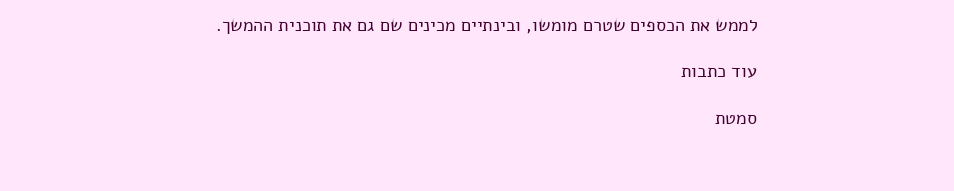לממש את הכספים שטרם מומשו, ובינתיים מכינים שם גם את תוכנית ההמשך.

עוד כתבות

סמטת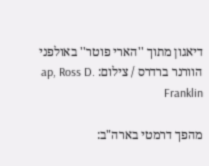דיאגון מתוך ''הארי פוטר'' באולפני הוורנר ברדרס / צילום: ap, Ross D. Franklin

מהפך דרמטי בארה"ב: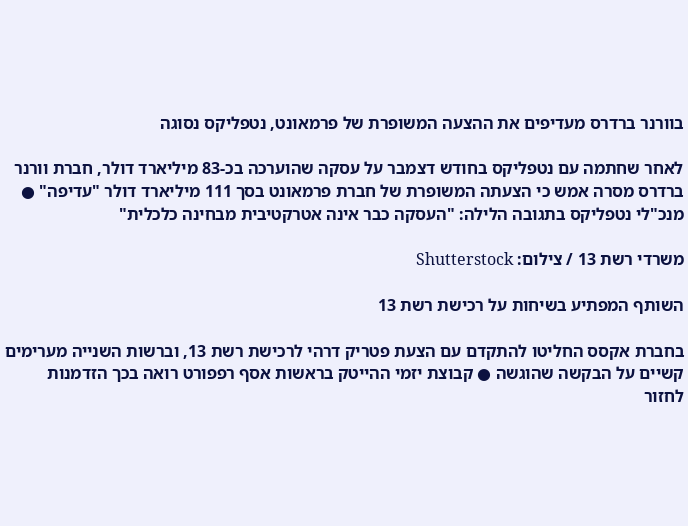בוורנר ברדרס מעדיפים את ההצעה המשופרת של פרמאונט, נטפליקס נסוגה

לאחר שחתמה עם נטפליקס בחודש דצמבר על עסקה שהוערכה בכ-83 מיליארד דולר, חברת וורנר ברדרס מסרה אמש כי הצעתה המשופרת של חברת פרמאונט בסך 111 מיליארד דולר "עדיפה" ● מנכ"לי נטפליקס בתגובה הלילה: "העסקה כבר אינה אטרקטיבית מבחינה כלכלית"

משרדי רשת 13 / צילום: Shutterstock

השותף המפתיע בשיחות על רכישת רשת 13

בחברת אקסס החליטו להתקדם עם הצעת פטריק דרהי לרכישת רשת 13, וברשות השנייה מערימים קשיים על הבקשה שהוגשה ● קבוצת יזמי ההייטק בראשות אסף רפפורט רואה בכך הזדמנות לחזור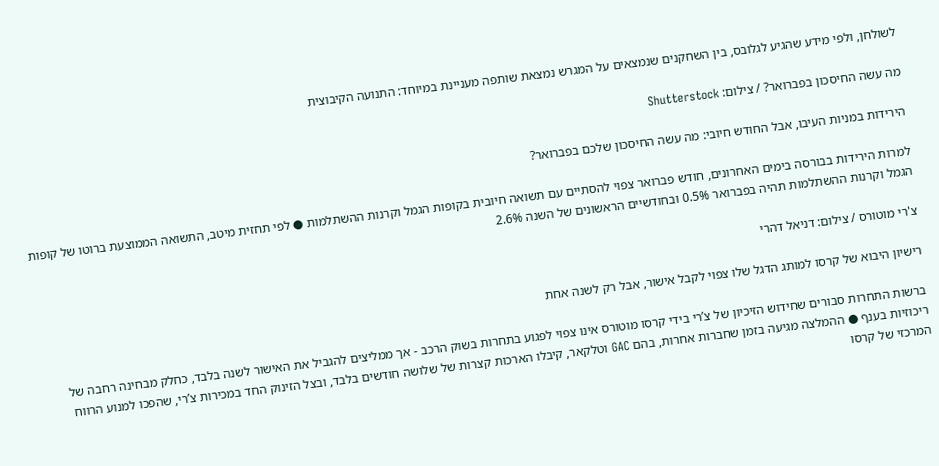לשולחן, ולפי מידע שהגיע לגלובס, בין השחקנים שנמצאים על המגרש נמצאת שותפה מעניינת במיוחד: התנועה הקיבוצית

מה עשה החיסכון בפברואר? / צילום: Shutterstock

הירידות במניות העיבו, אבל החודש חיובי: מה עשה החיסכון שלכם בפברואר?

למרות הירידות בבורסה בימים האחרונים, חודש פברואר צפוי להסתיים עם תשואה חיובית בקופות הגמל וקרנות ההשתלמות ● לפי תחזית מיטב, התשואה הממוצעת ברוטו של קופות הגמל וקרנות ההשתלמות תהיה בפברואר 0.5% ובחודשיים הראשונים של השנה 2.6%

צ'רי מוטורס / צילום: דניאל דהרי

רישיון היבוא של קרסו למותג הדגל שלו צפוי לקבל אישור, אבל רק לשנה אחת

ברשות התחרות סבורים שחידוש הזיכיון של צ’רי בידי קרסו מוטורס אינו צפוי לפגוע בתחרות בשוק הרכב - אך ממליצים להגביל את האישור לשנה בלבד, כחלק מבחינה רחבה של ריכוזיות בענף ● ההמלצה מגיעה בזמן שחברות אחרות, בהם GAC וטלקאר, קיבלו הארכות קצרות של שלושה חודשים בלבד, ובצל הזינוק החד במכירות צ’רי, שהפכו למנוע הרווח המרכזי של קרסו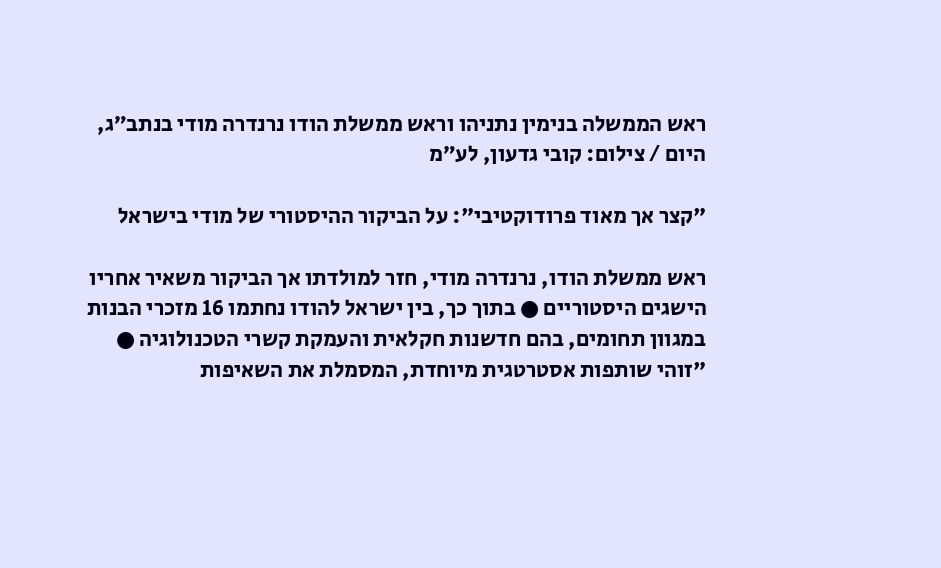ראש הממשלה בנימין נתניהו וראש ממשלת הודו נרנדרה מודי בנתב״ג, היום / צילום: קובי גדעון, לע״מ

"קצר אך מאוד פרודוקטיבי": על הביקור ההיסטורי של מודי בישראל

ראש ממשלת הודו, נרנדרה מודי, חזר למולדתו אך הביקור משאיר אחריו הישגים היסטוריים ● בתוך כך, בין ישראל להודו נחתמו 16 מזכרי הבנות במגוון תחומים, בהם חדשנות חקלאית והעמקת קשרי הטכנולוגיה ● "זוהי שותפות אסטרטגית מיוחדת, המסמלת את השאיפות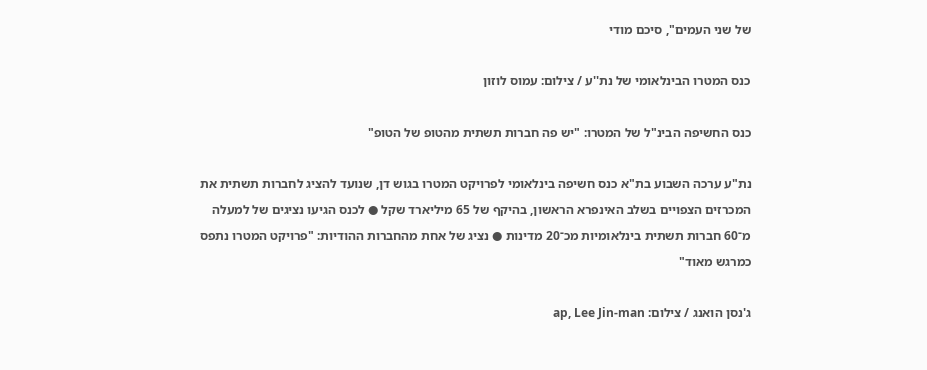של שני העמים", סיכם מודי

כנס המטרו הבינלאומי של נת''ע / צילום: עמוס לוזון

כנס החשיפה הבינ"ל של המטרו: "יש פה חברות תשתית מהטופ של הטופ"

נת"ע ערכה השבוע בת"א כנס חשיפה בינלאומי לפרויקט המטרו בגוש דן, שנועד להציג לחברות תשתית את המכרזים הצפויים בשלב האינפרא הראשון, בהיקף של 65 מיליארד שקל ● לכנס הגיעו נציגים של למעלה מ־60 חברות תשתית בינלאומיות מכ־20 מדינות ● נציג של אחת מהחברות ההודיות: "פרויקט המטרו נתפס כמרגש מאוד"

ג'נסן הואנג / צילום: ap, Lee Jin-man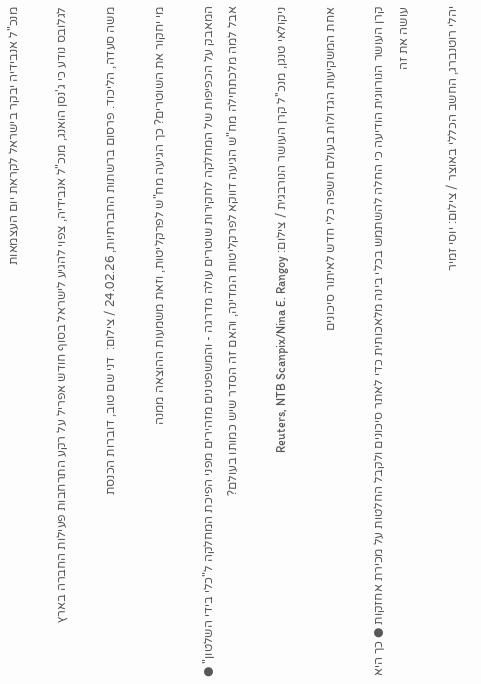מנכ"ל אנבידיה יבקר בישראל לקראת יום העצמאות

לגלובס נודע כי ג'נסן הואנג, מנכ"ל אנבידיה, צפוי להגיע לישראל בסוף חודש אפריל על רקע התרחבות פעילות החברה בארץ

משה סעדה, הליכוד. פרסום ברשתות החברתיות, 24.02.26 / צילום:  דני שם טוב, דוברות הכנסת

מי יחקור את השוטרים? כך הגיעה מח"ש לפרקליטות, וזאת משמעות ההוצאה ממנה

המאבק על הכפיפות של המחלקה לחקירות שוטרים עולה מדרגה - והמשפטנים מזהירים מפני הפיכת המחלקה ל"כלי בידי השלטון" ● אבל למה מלכתחילה מח"ש הגיעה דווקא לפרקליטות המדינה, והאם זה הסדר שיש כמותו בעולם?

ניקולאי טנגן, מנכ''ל קרן העושר הנורבגית / צילום: Reuters, NTB Scanpix/Nina E. Rangoy

אחת המשקיעות הגדולות בעולם חשפה כלי חדש לאיתור סיכונים

קרן העושר הנורווגית הודיעה כי החלה להשתמש בכלי בינה מלאכותית כדי לאתר סיכונים ולקבל החלטות על מכירת אחזקות ● כך היא עושה את זה

יהלי רוטנברג, החשב הכללי באוצר / צילום: יוסי זמיר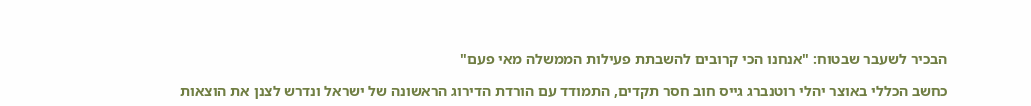הבכיר לשעבר שבטוח: "אנחנו הכי קרובים להשבתת פעילות הממשלה מאי פעם"

כחשב הכללי באוצר יהלי רוטנברג גייס חוב חסר תקדים, התמודד עם הורדת הדירוג הראשונה של ישראל ונדרש לצנן את הוצאות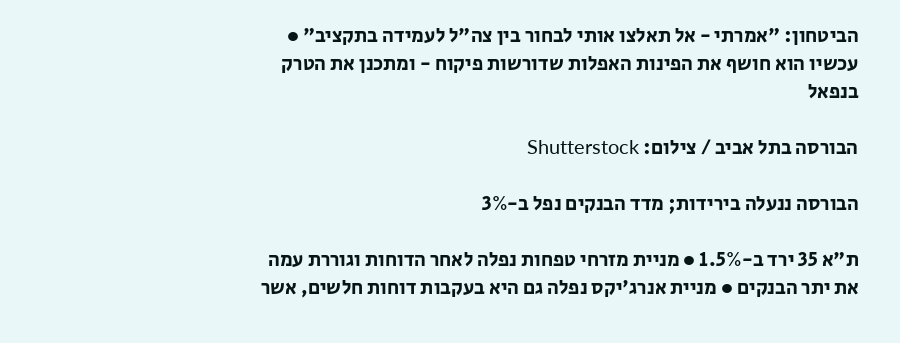הביטחון: "אמרתי - אל תאלצו אותי לבחור בין צה"ל לעמידה בתקציב" ● עכשיו הוא חושף את הפינות האפלות שדורשות פיקוח - ומתכנן את הטרק בנפאל

הבורסה בתל אביב / צילום: Shutterstock

הבורסה ננעלה בירידות; מדד הבנקים נפל ב-3%

ת"א 35 ירד ב-1.5% ● מניית מזרחי טפחות נפלה לאחר הדוחות וגוררת עמה את יתר הבנקים ● מניית אנרג'יקס נפלה גם היא בעקבות דוחות חלשים, אשר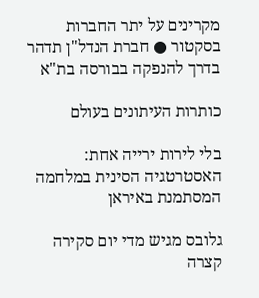מקרינים על יתר החברות בסקטור ● חברת הנדל"ן תדהר בדרך להנפקה בבורסה בת"א

כותרות העיתונים בעולם

בלי לירות ירייה אחת: האסטרטגיה הסינית במלחמה המסתמנת באיראן

גלובס מגיש מדי יום סקירה קצרה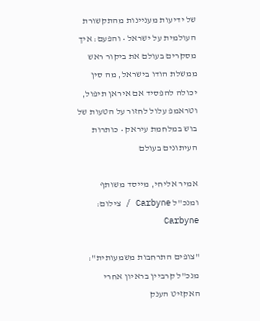של ידיעות מעניינות מהתקשורת העולמית על ישראל • והפעם: איך מסקרים בעולם את ביקור ראש ממשלת הודו בישראל, מה סין יכולה להפסיד אם איראן תיפול, וטראמפ עלול לחזור על הטעות של בוש במלחמת עיראק • כותרות העיתונים בעולם

אמיר אליחי, מייסד משותף ומנכ''ל Carbyne / צילום: Carbyne

"צופים התרחבות משמעותית": מנכ"ל קרביין בראיון אחרי האקזיט הענק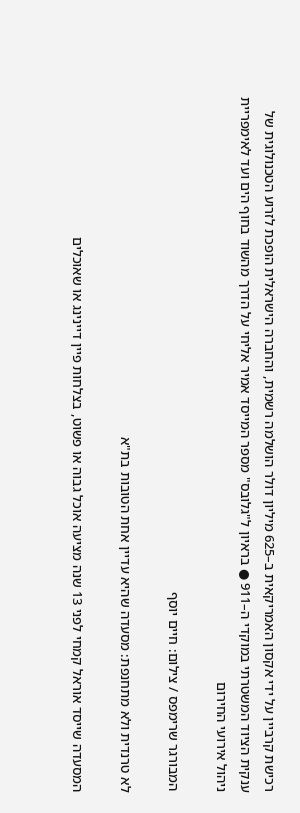רכישת קרביין על ידי אקסון האמריקאית ב–625 מיליון דולר הושלמה רשמית, והחברה הישראלית הופכת לזרוע הטכנולוגית של ענקית הציוד המשטרתי במוקדי ה–911 ● בראיון ל"גלובס" מספר המייסד אמיר אליחי על הדרך מהשוד בחוף הים ועד לאימפריית ניהול אירועי החירום

המבורגר שרימפס / צילום: חיים יוסף

לא טרנדית ולא מתחנפת: מסעדה שהיא עדיין אחת הטובות בת"א

המסעדה שייסד אוראל קמחי לפני 13 שנה מציעה אוכל גבוה או פשוט, בצלחות פיין דיינינג או שאוכלים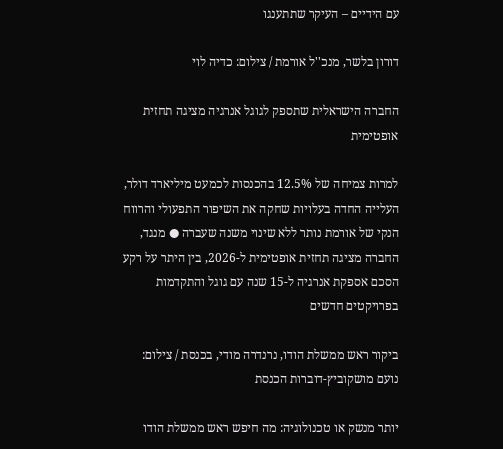עם הידיים – העיקר שתתענגו

דורון בלשר, מנכ''ל אורמת / צילום: כדיה לוי

החברה הישראלית שתספק לגוגל אנרגיה מציגה תחזית אופטימית

למרות צמיחה של 12.5% בהכנסות לכמעט מיליארד דולר, העלייה החדה בעלויות שחקה את השיפור התפעולי והרווח הנקי של אורמת נותר ללא שינוי משנה שעברה ● מנגד, החברה מציגה תחזית אופטימית ל-2026, בין היתר על רקע הסכם אספקת אנרגיה ל-15 שנה עם גוגל והתקדמות בפרויקטים חדשים

ביקור ראש ממשלת הודו, נרנדרה מודי, בכנסת / צילום: נועם מושקוביץ-דוברות הכנסת

יותר מנשק או טכנולוגיה: מה חיפש ראש ממשלת הודו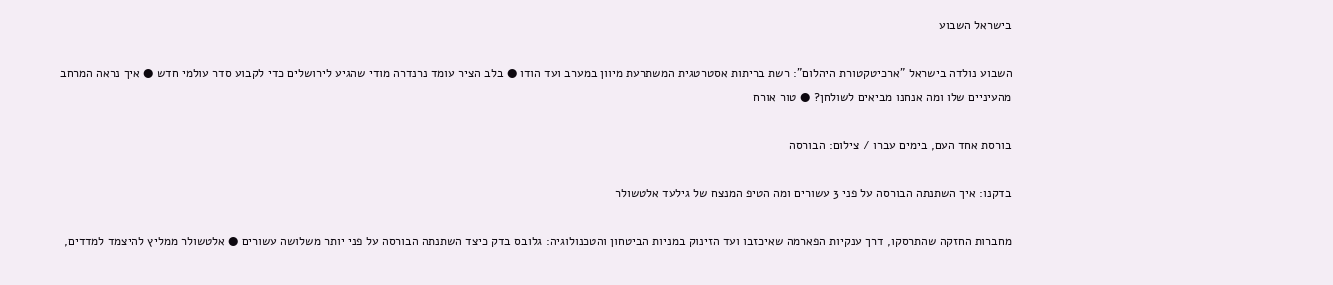בישראל השבוע

השבוע נולדה בישראל "ארכיטקטורת היהלום": רשת בריתות אסטרטגית המשתרעת מיוון במערב ועד הודו ● בלב הציר עומד נרנדרה מודי שהגיע לירושלים כדי לקבוע סדר עולמי חדש ● איך נראה המרחב מהעיניים שלו ומה אנחנו מביאים לשולחן? ● טור אורח

בורסת אחד העם, בימים עברו / צילום: הבורסה

בדקנו: איך השתנתה הבורסה על פני 3 עשורים ומה הטיפ המנצח של גילעד אלטשולר

מחברות החזקה שהתרסקו, דרך ענקיות הפארמה שאיכזבו ועד הזינוק במניות הביטחון והטכנולוגיה: גלובס בדק כיצד השתנתה הבורסה על פני יותר משלושה עשורים ● אלטשולר ממליץ להיצמד למדדים,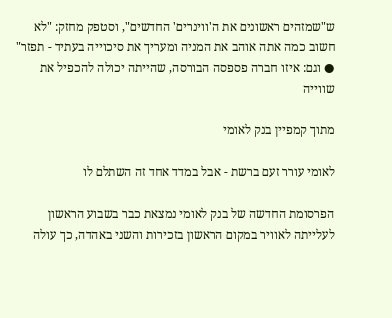ש"שמזהים ראשונים את ה'ווינרים' החדשים", וסטפק מחזק: "לא חשוב כמה אתה אוהב את המניה ומעריך את סיכוייה בעתיד - תפזר" ● וגם: איזו חברה פספסה הבורסה, שהייתה יכולה להכפיל את שווייה

מתוך קמפיין בנק לאומי

לאומי עורר זעם ברשת - אבל במדד אחד זה השתלם לו

הפרסומת החדשה של בנק לאומי נמצאת כבר בשבוע הראשון לעלייתה לאוויר במקום הראשון בזכירות והשני באהדה, כך עולה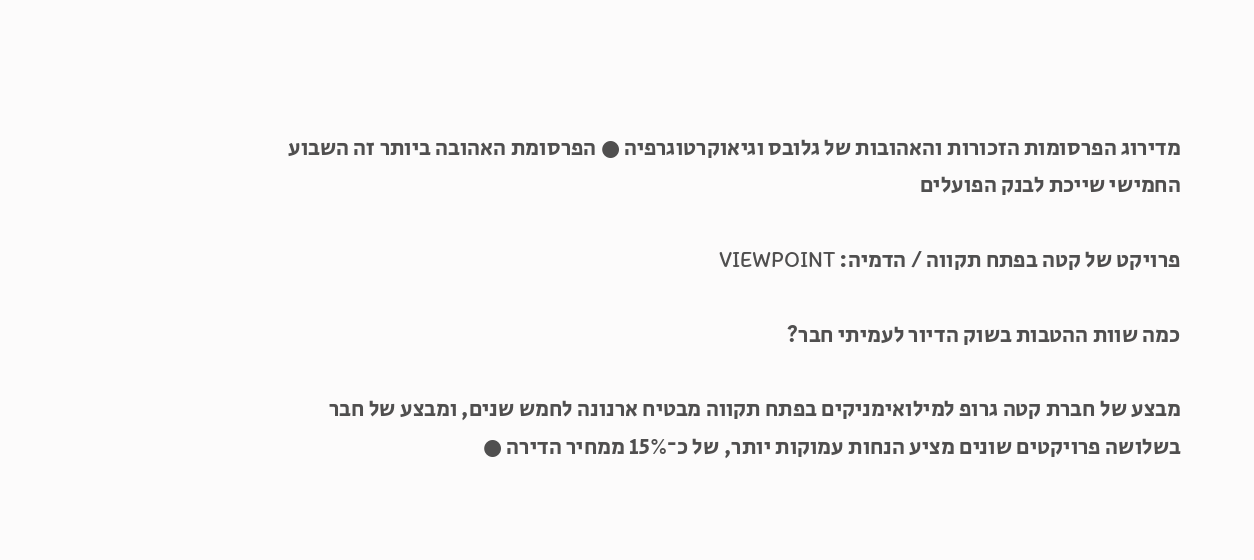מדירוג הפרסומות הזכורות והאהובות של גלובס וגיאוקרטוגרפיה ● הפרסומת האהובה ביותר זה השבוע החמישי שייכת לבנק הפועלים

פרויקט של קטה בפתח תקווה / הדמיה: VIEWPOINT

כמה שוות ההטבות בשוק הדיור לעמיתי חבר?

מבצע של חברת קטה גרופ למילואימניקים בפתח תקווה מבטיח ארנונה לחמש שנים, ומבצע של חבר בשלושה פרויקטים שונים מציע הנחות עמוקות יותר, של כ־15% ממחיר הדירה ●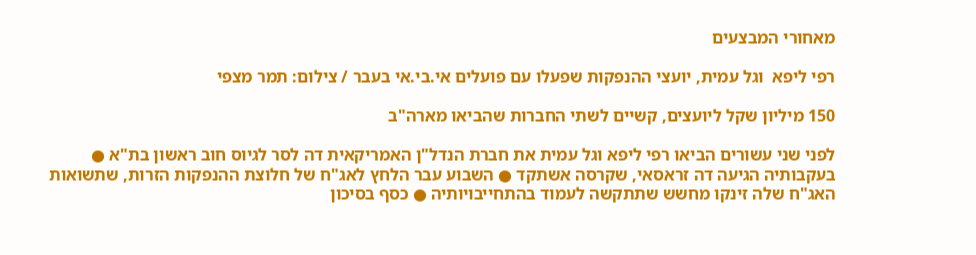מאחורי המבצעים

רפי ליפא  וגל עמית, יועצי ההנפקות שפעלו עם פועלים אי.בי.אי בעבר / צילום: תמר מצפי

150 מיליון שקל ליועצים, קשיים לשתי החברות שהביאו מארה"ב

לפני שני עשורים הביאו רפי ליפא וגל עמית את חברת הנדל"ן האמריקאית דה לסר לגיוס חוב ראשון בת"א ● בעקבותיה הגיעה דה זראסאי, שקרסה אשתקד ● השבוע עבר הלחץ לאג"ח של חלוצת ההנפקות הזרות, שתשואות האג"ח שלה זינקו מחשש שתתקשה לעמוד בהתחייבויותיה ● כסף בסיכון